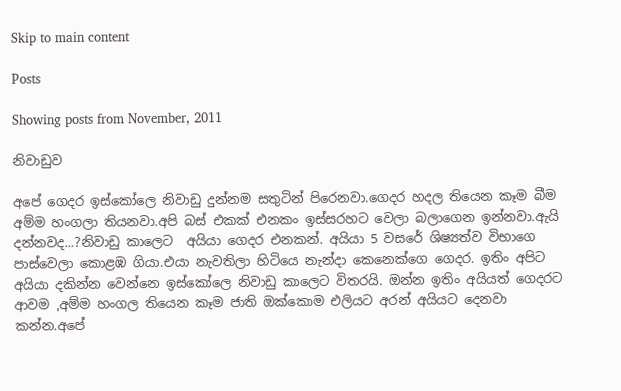Skip to main content

Posts

Showing posts from November, 2011

නිවාඩුව

අපේ ගෙදර ඉස්කෝලෙ නිවාඩු දුන්නම සතුටින් පිරෙනවා.ගෙදර හදල තියෙන කෑම බීම අම්ම හංගලා තියනවා.අපි බස් එකක් එනකං ඉස්සරහට වෙලා බලාගෙන ඉන්නවා.ඇයි දන්නවද...?නිවාඩු කාලෙට  අයියා ගෙදර එනකන්. අයියා 5 වසරේ ශිෂ්‍යත්ව විභාගෙ පාස්වෙලා කොළඹ ගියා.එයා නැවතිලා හිටියෙ නැන්දා කෙනෙක්ගෙ ගෙදර. ඉතිං අපිට අයියා දකින්න වෙන්නෙ ඉස්කෝලෙ නිවාඩු කාලෙට විතරයි. ඔන්න ඉතිං අයියත් ගෙදරට ආවම ,අම්ම හංගල තියෙන කෑම ජාති ඔක්කොම එලියට අරන් අයියට දෙනවා කන්න.අපේ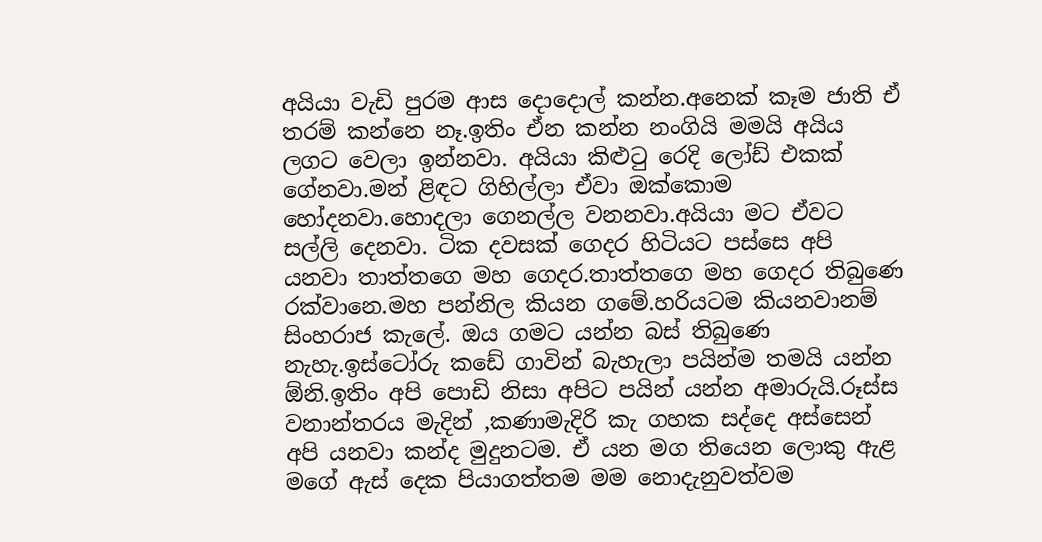අයියා වැඩි පුරම ආස දොදොල් කන්න.අනෙක් කෑම ජාති ඒ තරම් කන්නෙ නෑ.ඉතිං ඒන කන්න නංගියි මමයි අයිය ලගට වෙලා ඉන්නවා. අයියා කිළුටු රෙදි ලෝඩ් එකක් ගේනවා.මන් ළිඳට ගිහිල්ලා ඒවා ඔක්කොම හෝදනවා.හොදලා ගෙනල්ල වනනවා.අයියා මට ඒවට සල්ලි දෙනවා. ටික දවසක් ගෙදර හිටියට පස්සෙ අපි යනවා තාත්තගෙ මහ ගෙදර.තාත්තගෙ මහ ගෙදර තිබුණෙ රක්වානෙ.මහ පන්නිල කියන ගමේ.හරියටම කියනවානම් සිංහරාජ කැලේ. ඔය ගමට යන්න බස් තිබුණෙ නැහැ.ඉස්ටෝරු කඩේ ගාවින් බැහැලා පයින්ම තමයි යන්න ඕනි.ඉතිං අපි පොඩි නිසා අපිට පයින් යන්න අමාරුයි.රූස්ස වනාන්තරය මැදින් ,කණාමැදිරි කැ ගහක සද්දෙ අස්සෙන් අපි යනවා කන්ද මුදුනටම. ඒ යන මග තියෙන ලොකු ඇළ
මගේ ඇස් දෙක පියාගත්තම මම නොදැනුවත්වම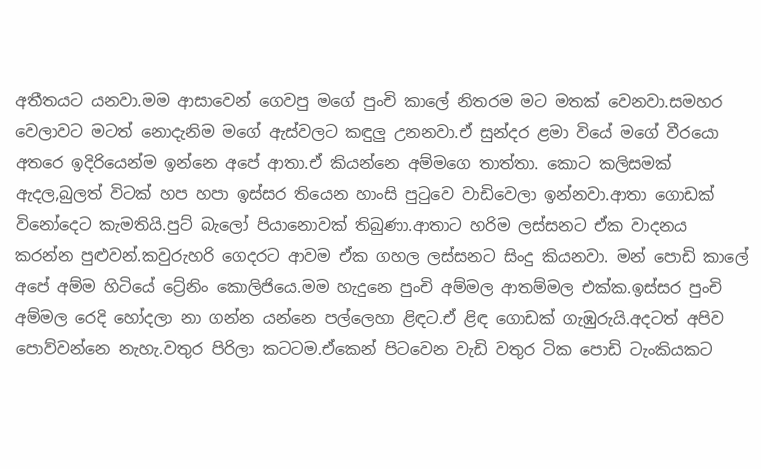අතීතයට යනවා.මම ආසාවෙන් ගෙවපු මගේ පුංචි කාලේ නිතරම මට මතක් වෙනවා.සමහර වෙලාවට මටත් නොදැනිම මගේ ඇස්වලට කඳුලු උනනවා.ඒ සුන්දර ළමා වියේ මගේ වීරයො අතරෙ ඉදිරියෙන්ම ඉන්නෙ අපේ ආතා.ඒ කියන්නෙ අම්මගෙ තාත්තා. කොට කලිසමක් ඇදල,බුලත් විටක් හප හපා ඉස්සර තියෙන හාංසි පුටුවෙ වාඩිවෙලා ඉන්නවා.ආතා ගොඩක් විනෝදෙට කැමතියි.පුට් බැලෝ පියානොවක් තිබුණා.ආතාට හරිම ලස්සනට ඒක වාදනය කරන්න පුළුවන්.කවුරුහරි ගෙදරට ආවම ඒක ගහල ලස්සනට සිංදු කියනවා. මන් පොඩි කාලේ අපේ අම්ම හිටියේ ට්‍රේනිං කොලිජියෙ.මම හැදුනෙ පුංචි අම්මල ආතම්මල එක්ක.ඉස්සර පුංචි අම්මල රෙදි හෝදලා නා ගන්න යන්නෙ පල්ලෙහා ළිඳට.ඒ ළිඳ ගොඩක් ගැඹුරුයි.අදටත් අපිව පොව්වන්නෙ නැහැ.වතුර පිරිලා කටටම.ඒකෙන් පිටවෙන වැඩි වතුර ටික පොඩි ටැංකියකට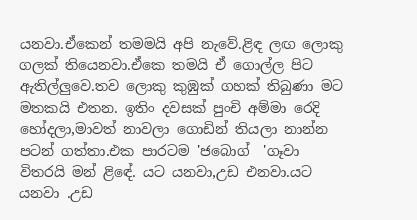යනවා.ඒකෙන් තමමයි අපි නැවේ.ළිඳ ලඟ ලොකු ගලක් තියෙනවා.ඒකෙ තමයි ඒ ගොල්ල පිට ඇතිල්ලුවෙ.තව ලොකු කුඹුක් ගහක් තිබුණා මට මතකයි එතන. ඉතිං දවසක් පුංචි අම්මා රෙදි හෝදලා,මාවත් නාවලා ගොඩින් තියලා නාන්න පටන් ගත්තා.එක පාරටම 'ජබොග්  'ගෑවා විතරයි මන් ළිඳේ. යට යනවා,උඩ එනවා.යට යනවා .උඩ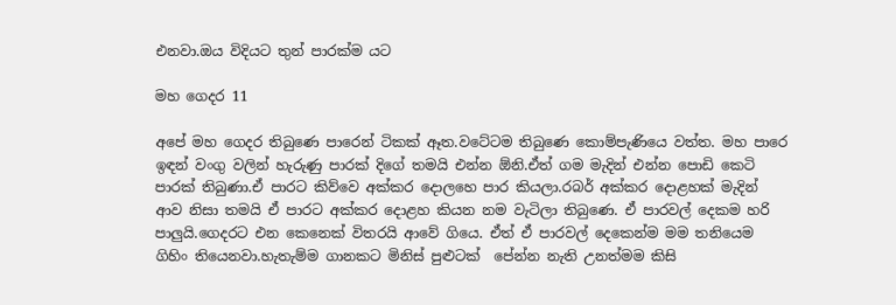එනවා.ඔය විදියට තුන් පාරක්ම යට

මහ ගෙදර 11

අපේ මහ ගෙදර තිබුණෙ පාරෙන් ටිකක් ඈත.වටේටම තිබුණෙ කොම්පැණියෙ වත්ත. මහ පාරෙ ඉඳන් වංගු වලින් හැරුණු පාරක් දිගේ තමයි එන්න ඕනි.ඒත් ගම මැදින් එන්න පොඩි කෙටි පාරක් තිබුණා.ඒ පාරට කිව්වෙ අක්කර දොලහෙ පාර කියලා.රබර් අක්කර දොළහක් මැදින් ආව නිසා තමයි ඒ පාරට අක්කර දොළහ කියන නම වැටිලා තිබුණෙ. ඒ පාරවල් දෙකම හරි පාලුයි.ගෙදරට එන කෙනෙක් විතරයි ආවේ ගියෙ. ඒත් ඒ පාරවල් දෙකෙන්ම මම තනියෙම ගිහිං තියෙනවා.හැතැම්ම ගානකට මිනිස් පුළුටක්  පේන්න නැති උනත්මම කිසි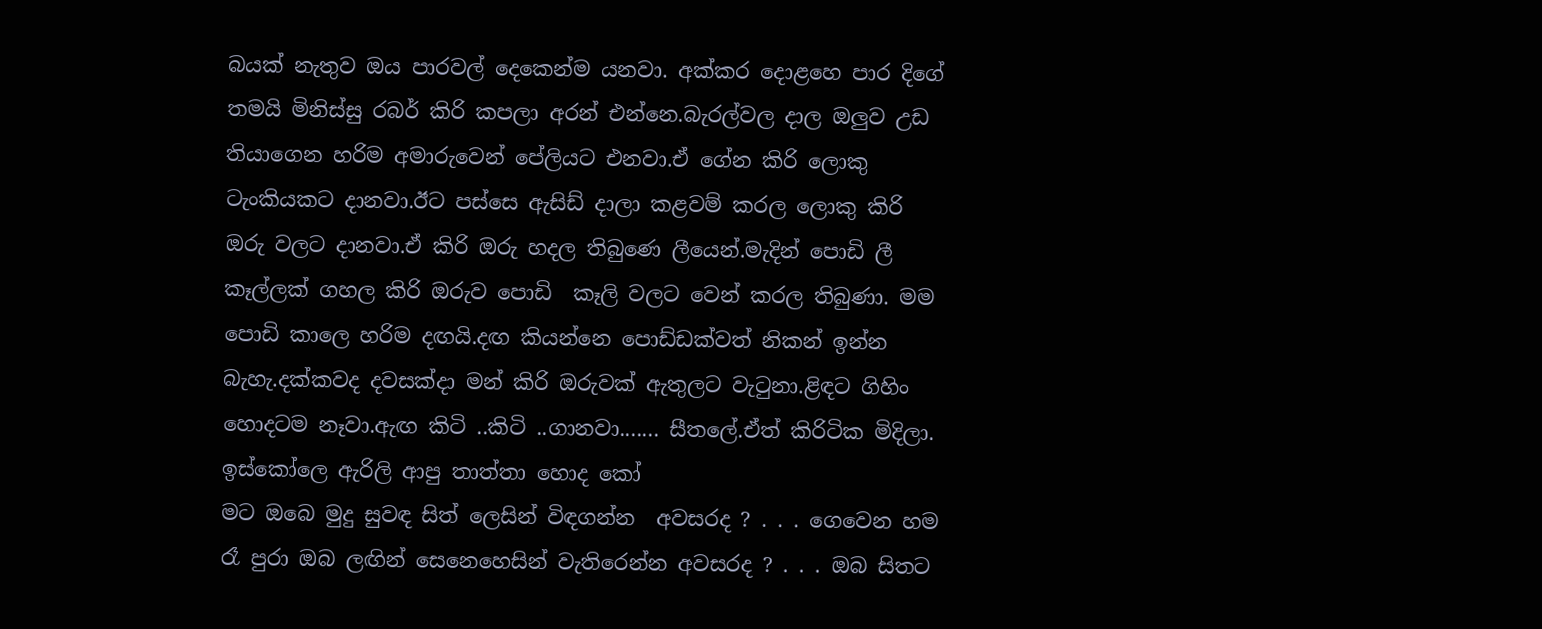බයක් නැතුව ඔය පාරවල් දෙකෙන්ම යනවා. අක්කර දොළහෙ පාර දිගේ තමයි මිනිස්සු රබර් කිරි කපලා අරන් එන්නෙ.බැරල්වල දාල ඔලුව උඩ තියාගෙන හරිම අමාරුවෙන් පේලියට එනවා.ඒ ගේන කිරි ලොකු ටැංකියකට දානවා.ඊට පස්සෙ ඇසිඩ් දාලා කළවම් කරල ලොකු කිරි ඔරු වලට දානවා.ඒ කිරි ඔරු හදල තිබුණෙ ලීයෙන්.මැදින් පොඩි ලී කෑල්ලක් ගහල කිරි ඔරුව පොඩි  කෑලි වලට වෙන් කරල තිබුණා. මම පොඩි කාලෙ හරිම දඟයි.දඟ කියන්නෙ පොඩ්ඩක්වත් නිකන් ඉන්න බැහැ.දක්කවද දවසක්දා මන් කිරි ඔරුවක් ඇතුලට වැටුනා.ළිඳට ගිහිං හොදටම නෑවා.ඇඟ කිටි ..කිටි ..ගානවා....... සීතලේ.ඒත් කිරිටික මිදිලා. ඉස්කෝලෙ ඇරිලි ආපු තාත්තා හොද කෝ
මට ඔබෙ මුදු සුවඳ සිත් ලෙසින් විඳගන්න  අවසරද ? . . . ගෙවෙන හම රෑ පුරා ඔබ ලඟින් සෙනෙහෙසින් වැතිරෙන්න අවසරද ? . . . ඔබ සිතට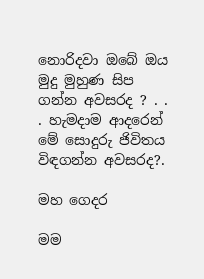නොරිදවා ඔබේ ඔය මුදු මුහුණ සිප ගන්න අවසරද ? . . . හැමදාම ආදරෙන් මේ සොදුරු ජිවිතය විඳගන්න අවසරද?.

මහ ගෙදර

මම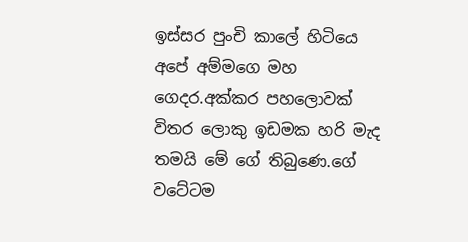ඉස්සර පුංචි කාලේ හිටියෙ අපේ අම්මගෙ මහ ගෙදර.අක්කර පහලොවක් විතර ලොකු ඉඩමක හරි මැද තමයි මේ ගේ තිබුණෙ.ගේ වටේටම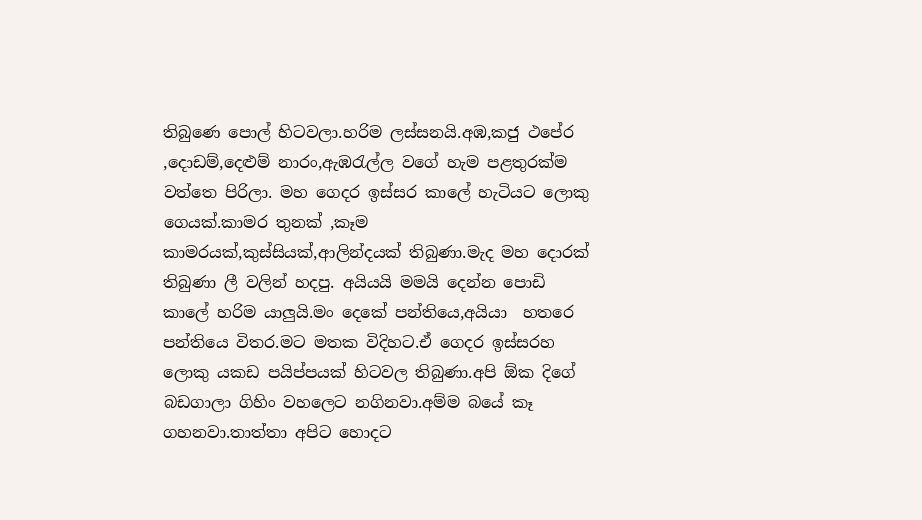තිබුණෙ පොල් හිටවලා.හරිම ලස්සනයි.අඹ,කජු ථපේර ,දොඩම්,දෙළුම් නාරං,ඇඹරැල්ල වගේ හැම පළතුරක්ම වත්තෙ පිරිලා. මහ ගෙදර ඉස්සර කාලේ හැටියට ලොකු ගෙයක්.කාමර තුනක් ,කෑම කාමරයක්,කුස්සියක්,ආලින්දයක් තිබුණා.මැද මහ දොරක් තිබුණා ලී වලින් හදපු. අයියයි මමයි දෙන්න පොඩි කාලේ හරිම යාලුයි.මං දෙකේ පන්තියෙ,අයියා  හතරෙ පන්තියෙ විතර.මට මතක විදිහට.ඒ ගෙදර ඉස්සරහ ලොකු යකඩ පයිප්පයක් හිටවල තිබුණා.අපි ඕක දිගේ බඩගාලා ගිහිං වහලෙට නගිනවා.අම්ම බයේ කෑ ගහනවා.තාත්තා අපිට හොදට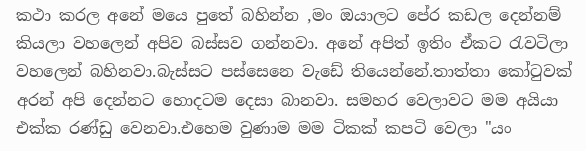කථා කරල අනේ මයෙ පුතේ බහින්න ,මං ඔයාලට පේර කඩල දෙන්නම් කියලා වහලෙන් අපිව බස්සව ගන්නවා. අනේ අපිත් ඉතිං ඒකට රැවටිලා වහලෙන් බහිනවා.බැස්සට පස්සෙනෙ වැඩේ තියෙන්නේ.තාත්තා කෝටුවක් අරන් අපි දෙන්නට හොදටම දෙසා බානවා. සමහර වෙලාවට මම අයියා එක්ක රණ්ඩු වෙනවා.එහෙම වුණාම මම ටිකක් කපටි වෙලා "යං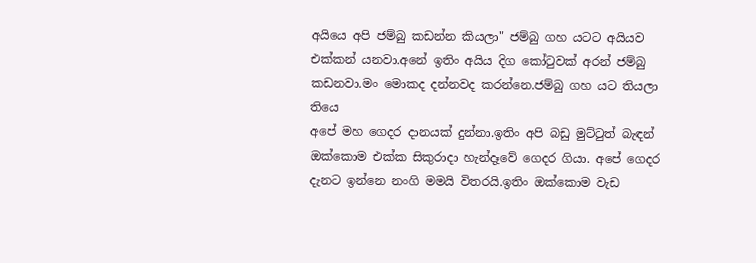අයියෙ අපි ජම්බු කඩන්න කියලා" ජම්බු ගහ යටට අයියව එක්කන් යනවා.අනේ ඉතිං අයිය දිග කෝටුවක් අරන් ජම්බු කඩනවා.මං මොකද දන්නවද කරන්නෙ.ජම්බු ගහ යට තියලා තියෙ
අපේ මහ ගෙදර දානයක් දුන්නා.ඉතිං අපි බඩු මුට්ටුත් බැඳන් ඔක්කොම එක්ක සිකුරාදා හැන්දෑවේ ගෙදර ගියා. අපේ ගෙදර දැනට ඉන්නෙ නංගි මමයි විතරයි.ඉතිං ඔක්කොම වැඩ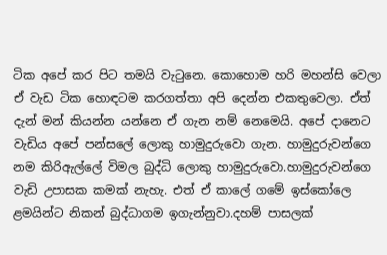ටික අපේ කර පිට තමයි වැටුනෙ. කොහොම හරි මහන්සි වෙලා ඒ වැඩ ටික හොඳටම කරගත්තා අපි දෙන්න එකතුවෙලා. ඒත් දැන් මන් කියන්න යන්නෙ ඒ ගැන නම් නෙමෙයි. අපේ දානෙට වැඩිය අපේ පන්සලේ ලොකු හාමුදුරුවො ගැන. හාමුදුරුවන්ගෙ නම කිරිඇල්ලේ විමල බුද්ධි ලොකු හාමුදුරුවො.හාමුදුරුවන්ගෙ වැඩි උපාසක කමක් නැහැ. එත් ඒ කාලේ ගමේ ඉස්කෝලෙ ළමයින්ට නිකන් බුද්ධාගම ඉගැන්නුවා.දහම් පාසලක්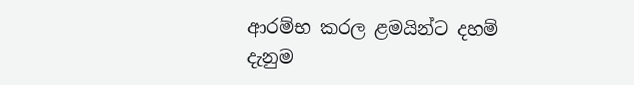ආරම්භ කරල ළමයින්ට දහම් දැනුම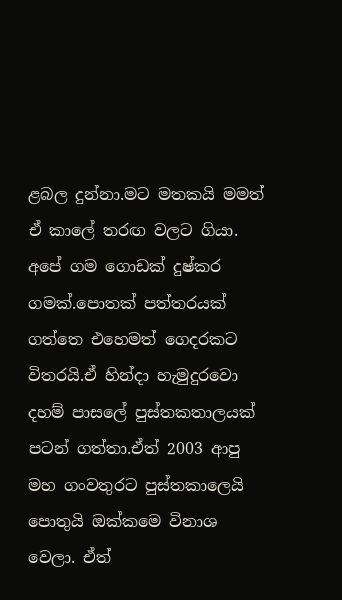ළබල දුන්නා.මට මතකයි මමත් ඒ කාලේ තරඟ වලට ගියා. අපේ ගම ගොඩක් දුෂ්කර ගමක්.පොතක් පත්තරයක් ගත්තෙ එහෙමත් ගෙදරකට විතරයි.ඒ හින්දා හැමුදුරවො දහම් පාසලේ පුස්තකතාලයක් පටන් ගත්තා.ඒත් 2003 ආපු මහ ගංවතුරට පුස්තකාලෙයි පොතුයි ඔක්කමෙ විනාශ වෙලා. ඒත්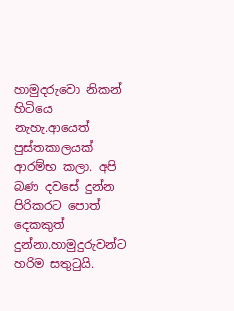හාමුදරුවො නිකන් හිටියෙ නැහැ.ආයෙත් පුස්තකාලයක් ආරම්භ කලා. අපි බණ දවසේ දුන්න පිරිකරට පොත් දෙකකුත් දුන්නා.හාමුදුරුවන්ට හරිම සතුටුයි.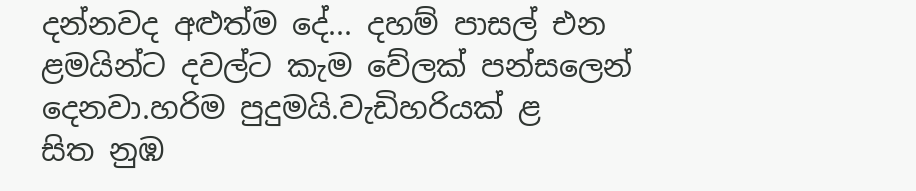දන්නවද අළුත්ම දේ... දහම් පාසල් එන ළමයින්ට දවල්ට කැම වේලක් පන්සලෙන් දෙනවා.හරිම පුදුමයි.වැඩිහරියක් ළ
සිත නුඹ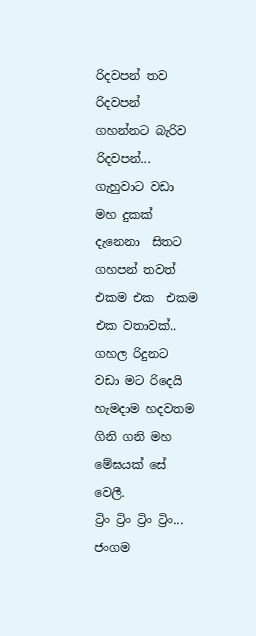රිදවපන් තව රිදවපන් ගහන්නට බැරිව රිදවපන්... ගැහුවාට වඩා මහ දුකක් දැනෙනා  සිතට ගහපන් තවත්  එකම එක  එකම එක වතාවක්.. ගහල රිදුනට වඩා මට රිදෙයි හැමදාම හදවතම ගිනි ගනි මහ මේඝයක් සේ වෙලී.
ට්‍රිං ට්‍රිං ට්‍රිං ට්‍රිං... ජංගම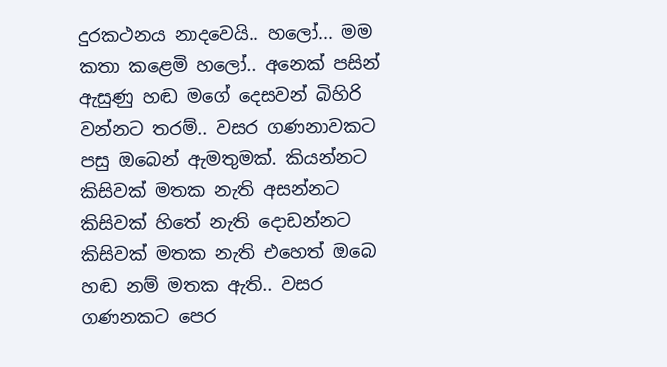දුරකථනය නාදවෙයි.. හලෝ... මම කතා කළෙමි හලෝ.. අනෙක් පසින් ඇසුණු හඬ මගේ දෙසවන් බිහිරි වන්නට තරම්.. වසර ගණනාවකට පසු ඔබෙන් ඇමතුමක්. කියන්නට කිසිවක් මතක නැති අසන්නට කිසිවක් හිතේ නැති දොඩන්නට කිසිවක් මතක නැති එහෙත් ඔබෙ හඬ නම් මතක ඇති.. වසර ගණනකට පෙර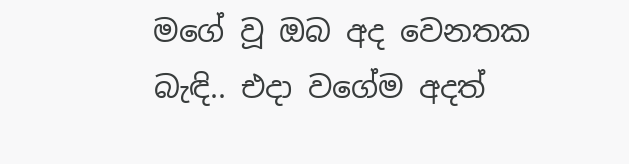මගේ වූ ඔබ අද වෙනතක බැඳි.. එදා වගේම අදත්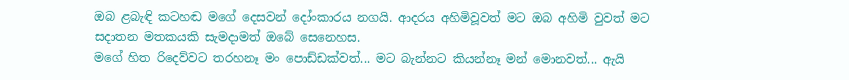ඔබ ළබැඳි කටහඬ මගේ දෙසවන් දෝංකාරය නගයි. ආදරය අහිමිවූවත් මට ඔබ අහිමි වුවත් මට සදාතන මතකයකි සැමදාමත් ඔබේ සෙනෙහස.
මගේ හිත රිදෙව්වට තරහනෑ මං පොඩ්ඩක්වත්... මට බැන්නට කියන්නෑ මන් මොනවත්... ඇයි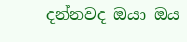දන්නවද ඔයා ඔය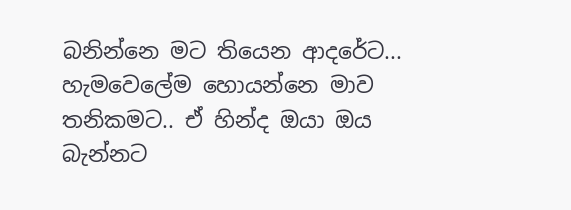බනින්නෙ මට තියෙන ආදරේට... හැමවෙලේම හොයන්නෙ මාව තනිකමට.. ඒ හින්ද ඔයා ඔය බැන්නට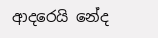ආදරෙයි නේද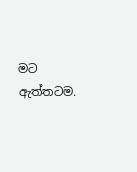මට ඇත්තටම.